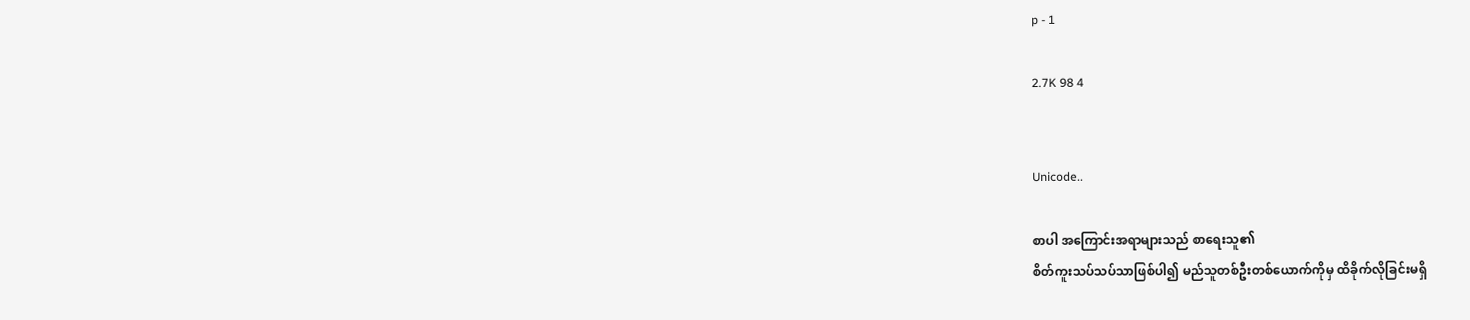p - 1

2.7K 98 4


Unicode..

စာပါ အကြောင်းအရာများသည် စာရေးသူ၏
စိတ်ကူးသပ်သပ်သာဖြစ်ပါ၍ မည်သူတစ်ဦးတစ်ယောက်ကိုမှ ထိခိုက်လိုခြင်းမရှိ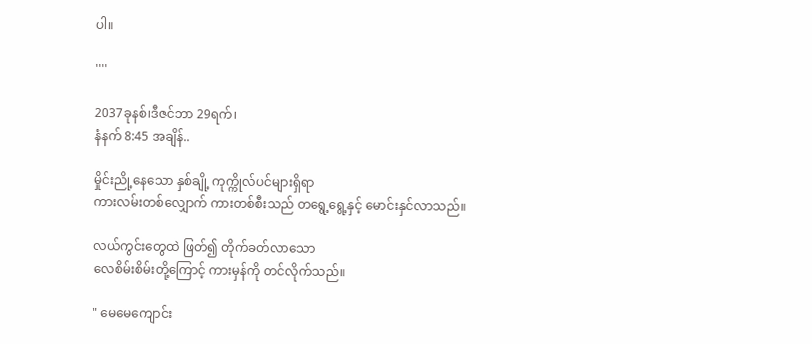ပါ။

''''

2037ခုနစ်၊ဒီဇင်ဘာ 29ရက်၊
နံနက် 8:45 အချိန်..

မှိုင်းညို့နေသော နှစ်ချို့ ကုက္ကိုလ်ပင်များရှိရာ
ကားလမ်းတစ်လျှောက် ကားတစ်စီးသည် တရွေ့ရွေ့နှင့် မောင်းနှင်လာသည်။

လယ်ကွင်းတွေထဲ ဖြတ်၍ တိုက်ခတ်လာသော
လေစိမ်းစိမ်းတို့ကြောင့် ကားမှန်ကို တင်လိုက်သည်။

" မေမေကျောင်း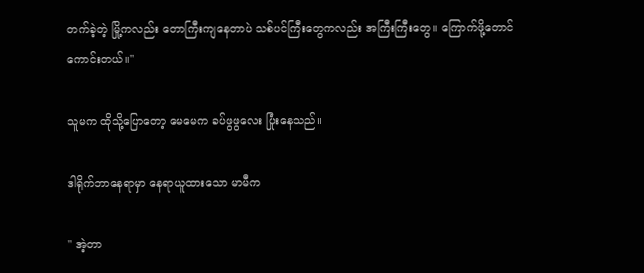တက်ခဲ့တဲ့ မြို့ကလည်း တောကြီးကျနေတာပဲ သစ်ပင်ကြီးတွေကလည်း အကြီးကြီးတွေ။ ကြောက်ဖို့တောင် ကောင်းတယ်။"

သူမက ထိုသို့ပြောတော့ မေမေက ခပ်ဖွဖွလေး ပြုံးနေသည်။

ဒါရိုက်ဘာနေရာမှာ နေရာယူထားသော မာမီက

" အဲ့တာ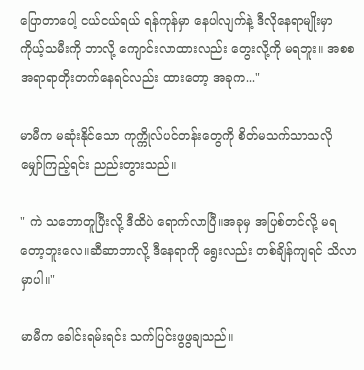ပြောတာပေါ့ ငယ်ငယ်ရယ် ရန်ကုန်မှာ နေပါလျက်နဲ့ ဒီလိုနေရာမျိုးမှာ ကိုယ့်သမီးကို ဘာလို့ ကျောင်းလာထားလည်း တွေးလို့ကို မရဘူး။ အစစအရာရာတိုးတက်နေရင်လည်း ထားတော့ အခုက..."

မာမီက မဆုံးနိုင်သော ကုက္ကိုလ်ပင်တန်းတွေကို စိတ်မသက်သာသလို မျှော်ကြည့်ရင်း ညည်းတွားသည်။

" ကဲ သဘောတူပြီးလို့ ဒီထိပဲ ရောက်လာပြီ။အခုမှ အပြစ်တင်လို့ မရတော့ဘူးလေ။ဆီဆာဘာလို့ ဒီနေရာကို ရွေးလည်း တစ်ချိန်ကျရင် သိလာမှာပါ။"

မာမီက ခေါင်းရမ်းရင်း သက်ပြင်းဖွဖွချသည်။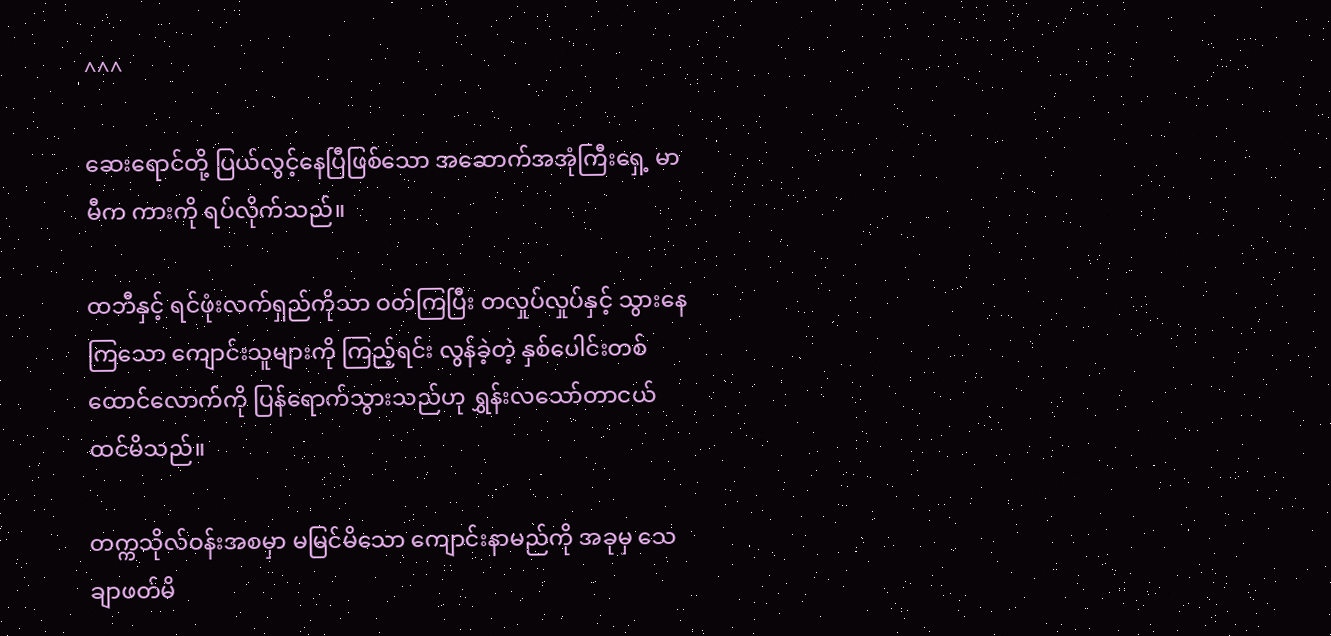^^^

ဆေးရောင်တို့ ပြယ်လွင့်နေပြီဖြစ်သော အဆောက်အအုံကြီးရှေ့ မာမီက ကားကို ရပ်လိုက်သည်။

ထဘီနှင့် ရင်ဖုံးလက်ရှည်ကိုသာ ဝတ်ကြပြီး တလှုပ်လှုပ်နှင့် သွားနေကြသော ကျောင်းသူများကို ကြည့်ရင်း လွန်ခဲ့တဲ့ နှစ်ပေါင်းတစ်ထောင်လောက်ကို ပြန်ရောက်သွားသည်ဟု ရွှန်းလသော်တာငယ်ထင်မိသည်။

တက္ကသိုလ်ဝန်းအစမှာ မမြင်မိသော ကျောင်းနာမည်ကို အခုမှ သေချာဖတ်မိ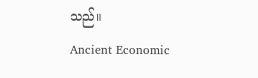သည်။
Ancient Economic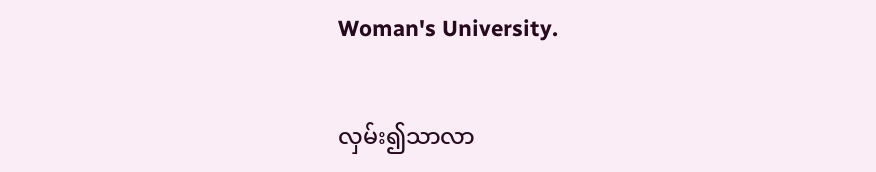Woman's University.

လှမ်း၍သာလာ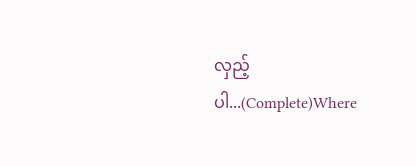လှည့်ပါ...(Complete)Where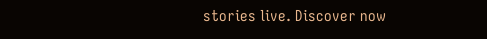stories live. Discover now